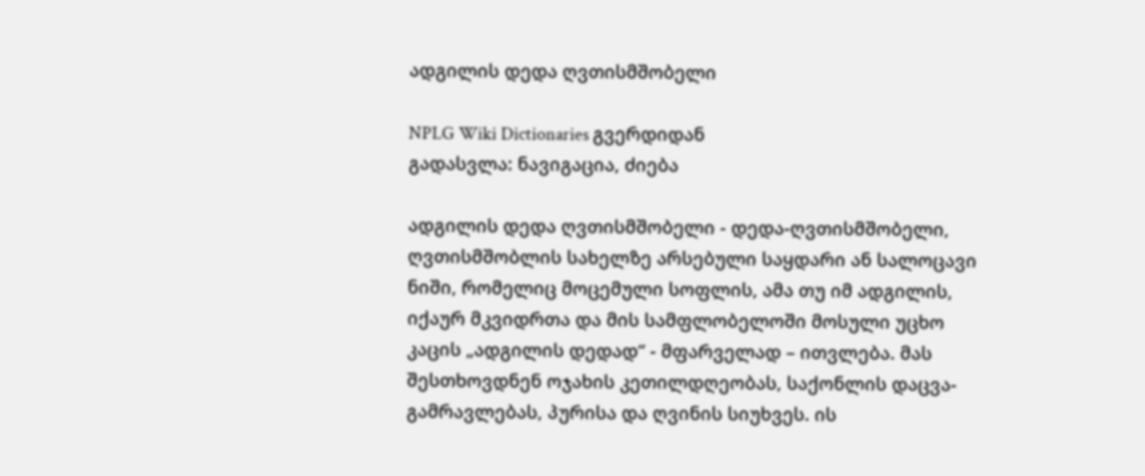ადგილის დედა ღვთისმშობელი

NPLG Wiki Dictionaries გვერდიდან
გადასვლა: ნავიგაცია, ძიება

ადგილის დედა ღვთისმშობელი - დედა-ღვთისმშობელი, ღვთისმშობლის სახელზე არსებული საყდარი ან სალოცავი ნიში, რომელიც მოცემული სოფლის, ამა თუ იმ ადგილის, იქაურ მკვიდრთა და მის სამფლობელოში მოსული უცხო კაცის „ადგილის დედად“ - მფარველად – ითვლება. მას შესთხოვდნენ ოჯახის კეთილდღეობას, საქონლის დაცვა-გამრავლებას, პურისა და ღვინის სიუხვეს. ის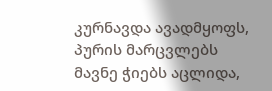კურნავდა ავადმყოფს, პურის მარცვლებს მავნე ჭიებს აცლიდა,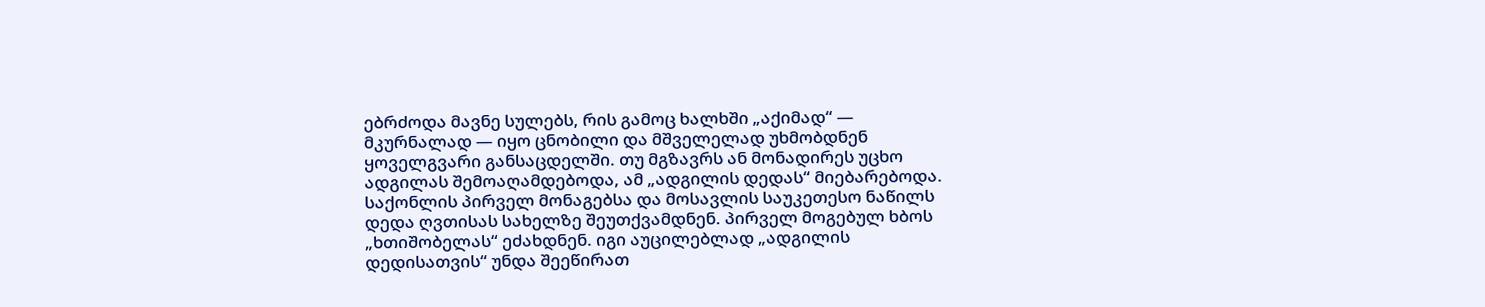ებრძოდა მავნე სულებს, რის გამოც ხალხში „აქიმად“ — მკურნალად — იყო ცნობილი და მშველელად უხმობდნენ ყოველგვარი განსაცდელში. თუ მგზავრს ან მონადირეს უცხო ადგილას შემოაღამდებოდა, ამ „ადგილის დედას“ მიებარებოდა. საქონლის პირველ მონაგებსა და მოსავლის საუკეთესო ნაწილს დედა ღვთისას სახელზე შეუთქვამდნენ. პირველ მოგებულ ხბოს „ხთიშობელას“ ეძახდნენ. იგი აუცილებლად „ადგილის დედისათვის“ უნდა შეეწირათ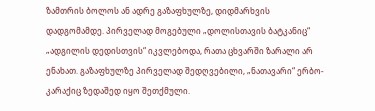ზამთრის ბოლოს ან ადრე გაზაფხულზე, დიდმარხვის დადგომამდე. პირველად მოგებული „დოლისთავის ბატკანიც“ „ადგილის დედისთვის“ იკვლებოდა, რათა ცხვარში ზარალი არ ენახათ. გაზაფხულზე პირველად შედღვებილი, „ნათავარი“ ერბო-კარაქიც ზედაშედ იყო შეთქმული.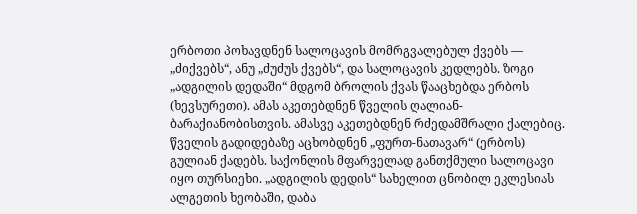ერბოთი პოხავდნენ სალოცავის მომრგვალებულ ქვებს — „ძიქვებს“, ანუ „ძუძუს ქვებს“, და სალოცავის კედლებს. ზოგი „ადგილის დედაში“ მდგომ ბროლის ქვას წააცხებდა ერბოს (ხევსურეთი). ამას აკეთებდნენ წველის ღალიან-ბარაქიანობისთვის. ამასვე აკეთებდნენ რძედამშრალი ქალებიც. წველის გადიდებაზე აცხობდნენ „ფურთ-ნათავარ“ (ერბოს) გულიან ქადებს. საქონლის მფარველად განთქმული სალოცავი იყო თურსიეხი. „ადგილის დედის“ სახელით ცნობილ ეკლესიას ალგეთის ხეობაში, დაბა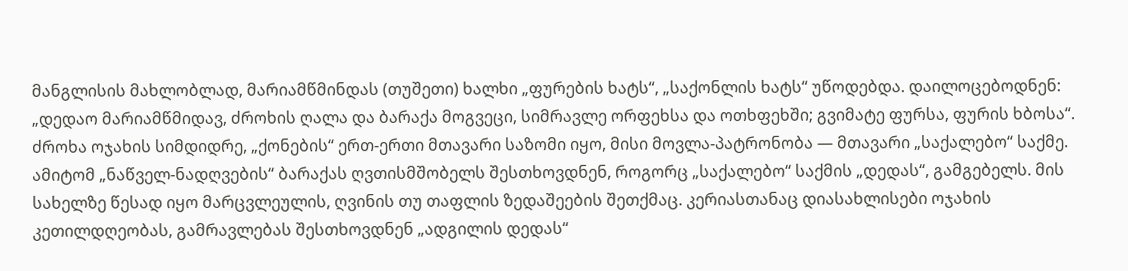მანგლისის მახლობლად, მარიამწმინდას (თუშეთი) ხალხი „ფურების ხატს“, „საქონლის ხატს“ უწოდებდა. დაილოცებოდნენ: „დედაო მარიამწმიდავ, ძროხის ღალა და ბარაქა მოგვეცი, სიმრავლე ორფეხსა და ოთხფეხში; გვიმატე ფურსა, ფურის ხბოსა“. ძროხა ოჯახის სიმდიდრე, „ქონების“ ერთ-ერთი მთავარი საზომი იყო, მისი მოვლა-პატრონობა — მთავარი „საქალებო“ საქმე. ამიტომ „ნაწველ-ნადღვების“ ბარაქას ღვთისმშობელს შესთხოვდნენ, როგორც „საქალებო“ საქმის „დედას“, გამგებელს. მის სახელზე წესად იყო მარცვლეულის, ღვინის თუ თაფლის ზედაშეების შეთქმაც. კერიასთანაც დიასახლისები ოჯახის კეთილდღეობას, გამრავლებას შესთხოვდნენ „ადგილის დედას“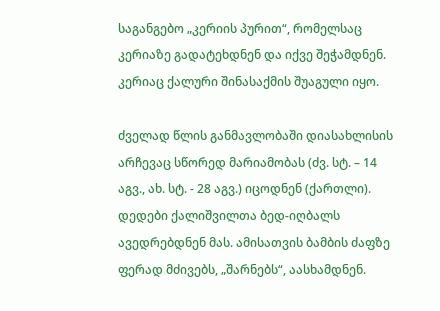საგანგებო „კერიის პურით“, რომელსაც კერიაზე გადატეხდნენ და იქვე შეჭამდნენ. კერიაც ქალური შინასაქმის შუაგული იყო.

ძველად წლის განმავლობაში დიასახლისის არჩევაც სწორედ მარიამობას (ძვ. სტ. – 14 აგვ., ახ. სტ. - 28 აგვ.) იცოდნენ (ქართლი). დედები ქალიშვილთა ბედ-იღბალს ავედრებდნენ მას. ამისათვის ბამბის ძაფზე ფერად მძივებს, „შარნებს“, აასხამდნენ.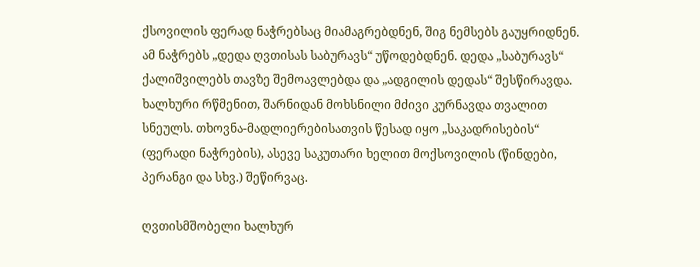ქსოვილის ფერად ნაჭრებსაც მიამაგრებდნენ, შიგ ნემსებს გაუყრიდნენ. ამ ნაჭრებს „დედა ღვთისას საბურავს“ უწოდებდნენ. დედა „საბურავს“ ქალიშვილებს თავზე შემოავლებდა და „ადგილის დედას“ შესწირავდა. ხალხური რწმენით, შარნიდან მოხსნილი მძივი კურნავდა თვალით სნეულს. თხოვნა-მადლიერებისათვის წესად იყო „საკადრისების“ (ფერადი ნაჭრების), ასევე საკუთარი ხელით მოქსოვილის (წინდები, პერანგი და სხვ.) შეწირვაც.

ღვთისმშობელი ხალხურ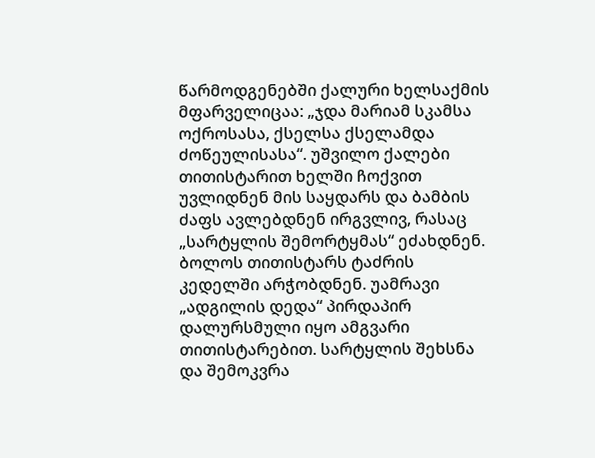წარმოდგენებში ქალური ხელსაქმის მფარველიცაა: „ჯდა მარიამ სკამსა ოქროსასა, ქსელსა ქსელამდა ძოწეულისასა“. უშვილო ქალები თითისტარით ხელში ჩოქვით უვლიდნენ მის საყდარს და ბამბის ძაფს ავლებდნენ ირგვლივ, რასაც „სარტყლის შემორტყმას“ ეძახდნენ. ბოლოს თითისტარს ტაძრის კედელში არჭობდნენ. უამრავი „ადგილის დედა“ პირდაპირ დალურსმული იყო ამგვარი თითისტარებით. სარტყლის შეხსნა და შემოკვრა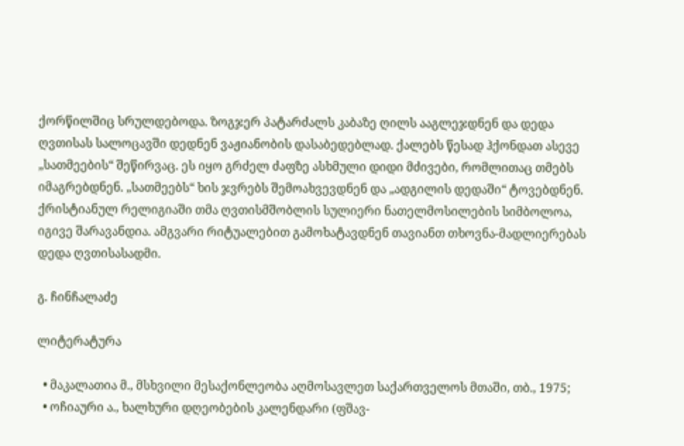ქორწილშიც სრულდებოდა. ზოგჯერ პატარძალს კაბაზე ღილს ააგლეჯდნენ და დედა ღვთისას სალოცავში დედნენ ვაჟიანობის დასაბედებლად. ქალებს წესად ჰქონდათ ასევე „სათმეების“ შეწირვაც. ეს იყო გრძელ ძაფზე ასხმული დიდი მძივები, რომლითაც თმებს იმაგრებდნენ. „სათმეებს“ ხის ჯვრებს შემოახვევდნენ და „ადგილის დედაში“ ტოვებდნენ. ქრისტიანულ რელიგიაში თმა ღვთისმშობლის სულიერი ნათელმოსილების სიმბოლოა, იგივე შარავანდია. ამგვარი რიტუალებით გამოხატავდნენ თავიანთ თხოვნა-მადლიერებას დედა ღვთისასადმი.

გ. ჩინჩალაძე

ლიტერატურა

  • მაკალათია მ., მსხვილი მესაქონლეობა აღმოსავლეთ საქართველოს მთაში, თბ., 1975;
  • ოჩიაური ა., ხალხური დღეობების კალენდარი (ფშავ-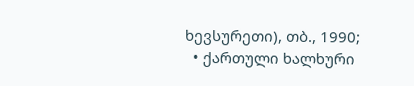ხევსურეთი), თბ., 1990;
  • ქართული ხალხური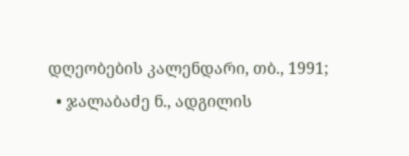დღეობების კალენდარი, თბ., 1991;
  • ჯალაბაძე ნ., ადგილის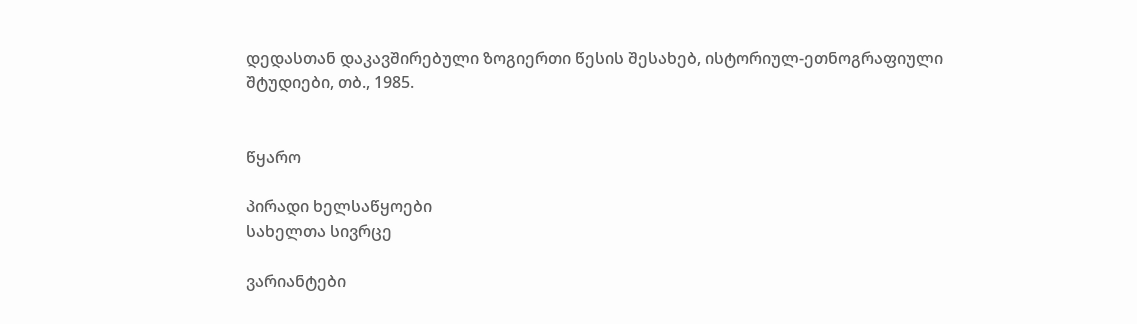დედასთან დაკავშირებული ზოგიერთი წესის შესახებ, ისტორიულ-ეთნოგრაფიული შტუდიები, თბ., 1985.


წყარო

პირადი ხელსაწყოები
სახელთა სივრცე

ვარიანტები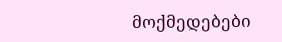მოქმედებები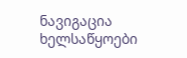ნავიგაცია
ხელსაწყოები